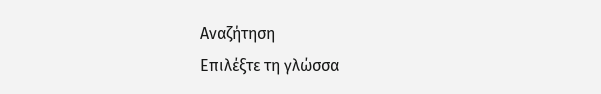Αναζήτηση
Επιλέξτε τη γλώσσα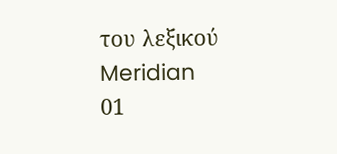του λεξικού
Meridian
01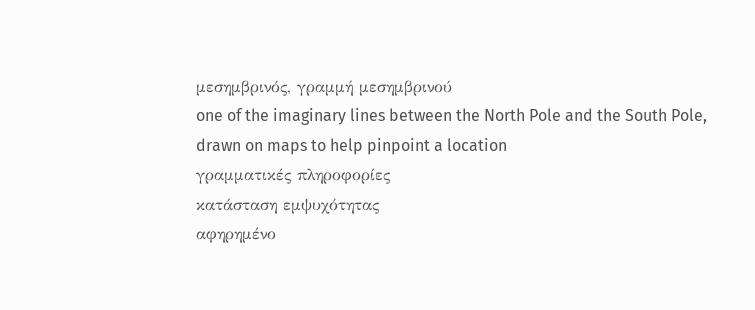μεσημβρινός, γραμμή μεσημβρινού
one of the imaginary lines between the North Pole and the South Pole, drawn on maps to help pinpoint a location
γραμματικές πληροφορίες
κατάσταση εμψυχότητας
αφηρημένο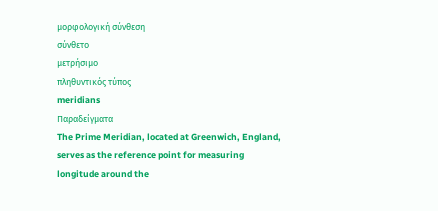μορφολογική σύνθεση
σύνθετο
μετρήσιμο
πληθυντικός τύπος
meridians
Παραδείγματα
The Prime Meridian, located at Greenwich, England, serves as the reference point for measuring longitude around the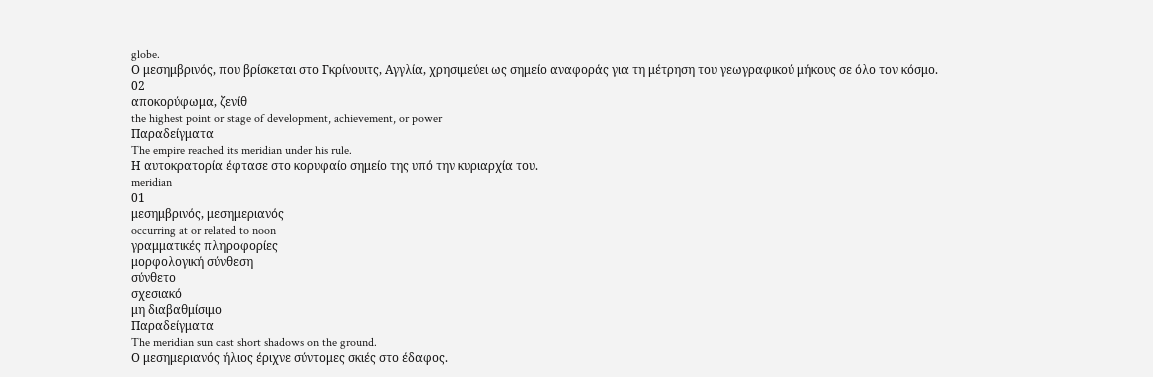globe.
Ο μεσημβρινός, που βρίσκεται στο Γκρίνουιτς, Αγγλία, χρησιμεύει ως σημείο αναφοράς για τη μέτρηση του γεωγραφικού μήκους σε όλο τον κόσμο.
02
αποκορύφωμα, ζενίθ
the highest point or stage of development, achievement, or power
Παραδείγματα
The empire reached its meridian under his rule.
Η αυτοκρατορία έφτασε στο κορυφαίο σημείο της υπό την κυριαρχία του.
meridian
01
μεσημβρινός, μεσημεριανός
occurring at or related to noon
γραμματικές πληροφορίες
μορφολογική σύνθεση
σύνθετο
σχεσιακό
μη διαβαθμίσιμο
Παραδείγματα
The meridian sun cast short shadows on the ground.
Ο μεσημεριανός ήλιος έριχνε σύντομες σκιές στο έδαφος.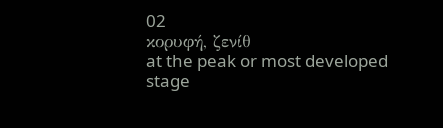02
κορυφή, ζενίθ
at the peak or most developed stage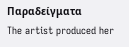Παραδείγματα
The artist produced her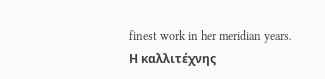finest work in her meridian years.
Η καλλιτέχνης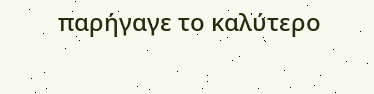παρήγαγε το καλύτερο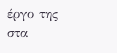έργο της στα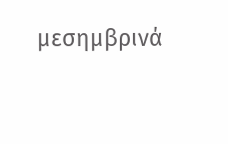μεσημβρινά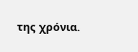της χρόνια.